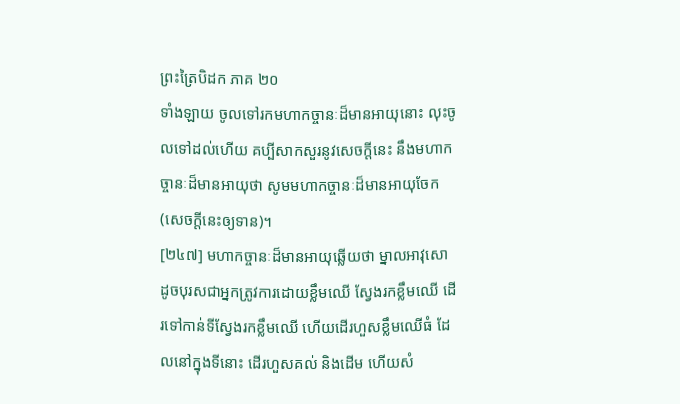ព្រះត្រៃបិដក ភាគ ២០
ទាំងឡាយ ចូលទៅរកមហាកច្ចានៈដ៏មានអាយុនោះ លុះចូលទៅដល់ហើយ គប្បីសាកសួរនូវសេចក្តីនេះ នឹងមហាកច្ចានៈដ៏មានអាយុថា សូមមហាកច្ចានៈដ៏មានអាយុចែក (សេចក្តីនេះឲ្យទាន)។
[២៤៧] មហាកច្ចានៈដ៏មានអាយុឆ្លើយថា ម្នាលអាវុសោ ដូចបុរសជាអ្នកត្រូវការដោយខ្លឹមឈើ ស្វែងរកខ្លឹមឈើ ដើរទៅកាន់ទីស្វែងរកខ្លឹមឈើ ហើយដើរហួសខ្លឹមឈើធំ ដែលនៅក្នុងទីនោះ ដើរហួសគល់ និងដើម ហើយសំ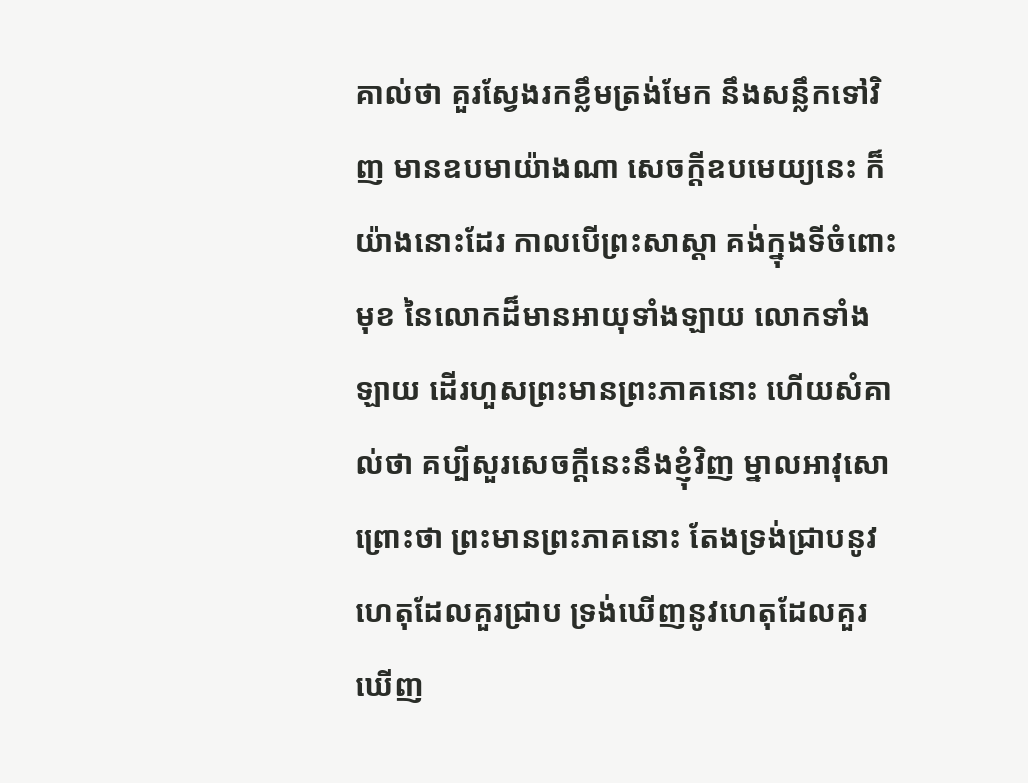គាល់ថា គួរស្វែងរកខ្លឹមត្រង់មែក នឹងសន្លឹកទៅវិញ មានឧបមាយ៉ាងណា សេចក្តីឧបមេយ្យនេះ ក៏យ៉ាងនោះដែរ កាលបើព្រះសាស្តា គង់ក្នុងទីចំពោះមុខ នៃលោកដ៏មានអាយុទាំងឡាយ លោកទាំងឡាយ ដើរហួសព្រះមានព្រះភាគនោះ ហើយសំគាល់ថា គប្បីសួរសេចក្តីនេះនឹងខ្ញុំវិញ ម្នាលអាវុសោ ព្រោះថា ព្រះមានព្រះភាគនោះ តែងទ្រង់ជ្រាបនូវហេតុដែលគួរជ្រាប ទ្រង់ឃើញនូវហេតុដែលគួរឃើញ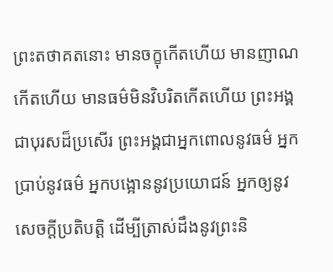ព្រះតថាគតនោះ មានចក្ខុកើតហើយ មានញាណកើតហើយ មានធម៌មិនវិបរិតកើតហើយ ព្រះអង្គជាបុរសដ៏ប្រសើរ ព្រះអង្គជាអ្នកពោលនូវធម៌ អ្នកប្រាប់នូវធម៌ អ្នកបង្អោននូវប្រយោជន៍ អ្នកឲ្យនូវសេចក្តីប្រតិបត្តិ ដើម្បីត្រាស់ដឹងនូវព្រះនិ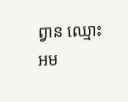ព្វាន ឈ្មោះអម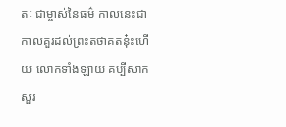តៈ ជាម្ចាស់នៃធម៌ កាលនេះជាកាលគួរដល់ព្រះតថាគតនុ៎ះហើយ លោកទាំងឡាយ គប្បីសាកសួរ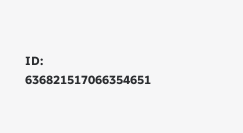ID: 636821517066354651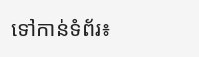ទៅកាន់ទំព័រ៖